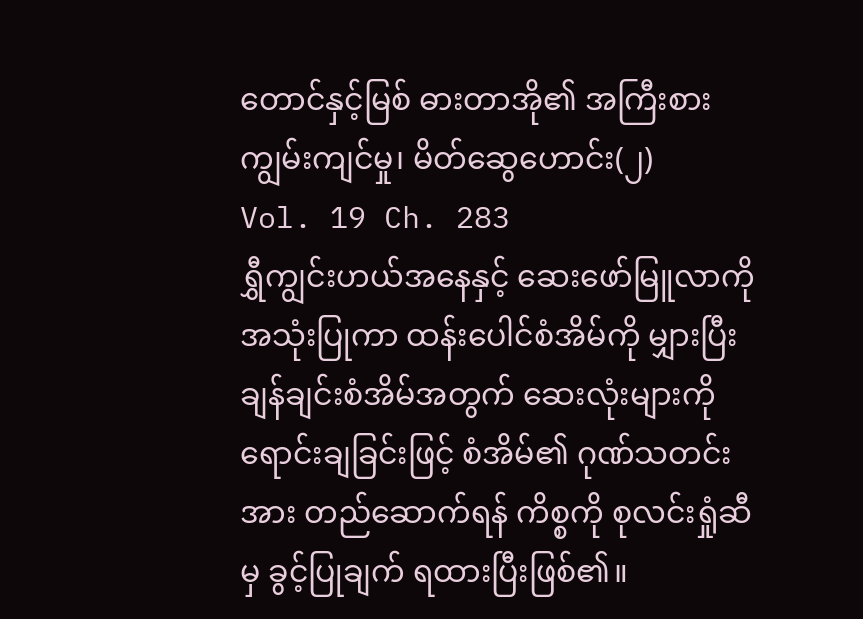တောင်နှင့်မြစ် ဓားတာအို၏ အကြီးစားကျွမ်းကျင်မှု၊ မိတ်ဆွေဟောင်း(၂)
Vol. 19 Ch. 283
ရွှီကျွင်းဟယ်အနေနှင့် ဆေးဖော်မြူလာကို အသုံးပြုကာ ထန်းပေါင်စံအိမ်ကို မျှားပြီး ချန်ချင်းစံအိမ်အတွက် ဆေးလုံးများကို ရောင်းချခြင်းဖြင့် စံအိမ်၏ ဂုဏ်သတင်းအား တည်ဆောက်ရန် ကိစ္စကို စုလင်းရှုံဆီမှ ခွင့်ပြုချက် ရထားပြီးဖြစ်၏။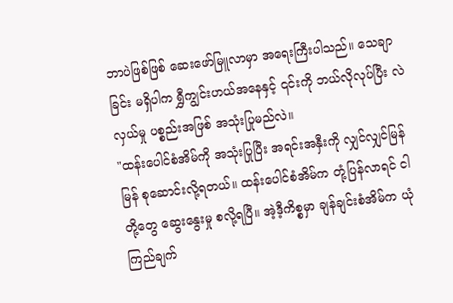ဘာပဲဖြစ်ဖြစ် ဆေးဖော်မြူလာမှာ အရေးကြီးပါသည်။ သေချာခြင်း မရှိပါက ရွှီကျွင်းဟယ်အနေနှင့် ၎င်းကို ဘယ်လိုလုပ်ပြီး လဲလှယ်မှု ပစ္စည်းအဖြစ် အသုံးပြုမည်လဲ။
"ထန်းပေါင်စံအိမ်ကို အသုံးပြုပြီး အရင်းအနှီးကို လျှင်လျှင်မြန်မြန် စုဆောင်းလို့ရတယ်။ ထန်းပေါင်စံအိမ်က တုံ့ပြန်လာရင် ငါတို့တွေ ဆွေးနွေးမှု စလို့ရပြီ။ အဲ့ဒီ့ကိစ္စမှာ ချန်ချင်းစံအိမ်က ယုံကြည်ချက်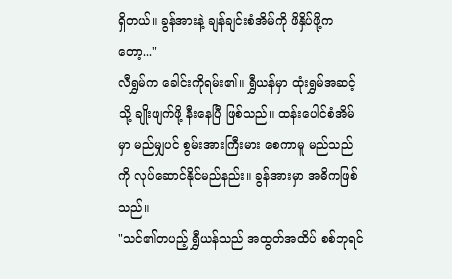ရှိတယ်။ ခွန်အားနဲ့ ချန်ချင်းစံအိမ်ကို ဖိနှိပ်ဖို့ကတော့..."
လီရွှမ်က ခေါင်းကိုရမ်း၏။ ရွှီယန်မှာ ထုံးရွှမ်အဆင့်သို့ ချိုးဖျက်ဖို့ နီးနေပြီ ဖြစ်သည်။ ထန်းပေါင်စံအိမ်မှာ မည်မျှပင် စွမ်းအားကြီးမား စေကာမူ မည်သည်ကို လုပ်ဆောင်နိုင်မည်နည်း။ ခွန်အားမှာ အဓိကဖြစ်သည်။
"သင်၏တပည့် ရွှီယန်သည် အထွတ်အထိပ် စစ်ဘုရင်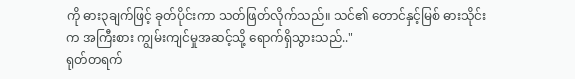ကို ဓား၃ချက်ဖြင့် ခုတ်ပိုင်းကာ သတ်ဖြတ်လိုက်သည်။ သင်၏ တောင်နှင့်မြစ် ဓားသိုင်းက အကြီးစား ကျွမ်းကျင်မှုအဆင့်သို့ ရောက်ရှိသွားသည်.."
ရုတ်တရက်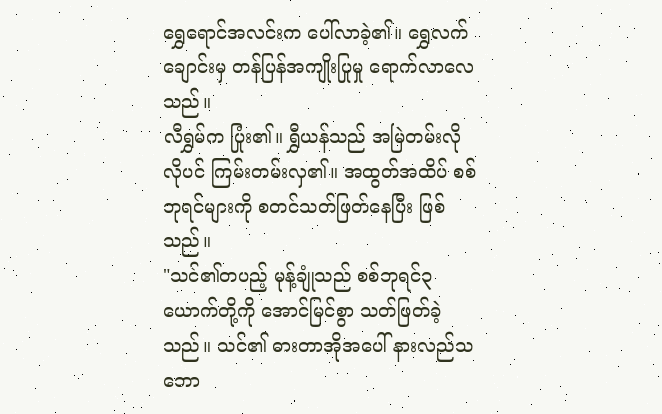ရွှေရောင်အလင်းက ပေါ်လာခဲ့၏။ ရွှေလက်ချောင်းမှ တန်ပြန်အကျိုးပြုမှု ရောက်လာလေသည်။
လီရွှမ်က ပြုံး၏။ ရွှီယန်သည် အမြဲတမ်းလိုလိုပင် ကြမ်းတမ်းလှ၏။ အထွတ်အထိပ် စစ်ဘုရင်များကို စတင်သတ်ဖြတ်နေပြီး ဖြစ်သည်။
"သင်၏တပည့် မုန့်ချုံသည် စစ်ဘုရင်၃ယောက်တို့ကို အောင်မြင်စွာ သတ်ဖြတ်ခဲ့သည်။ သင်၏ ဓားတာအိုအပေါ် နားလည်သဘော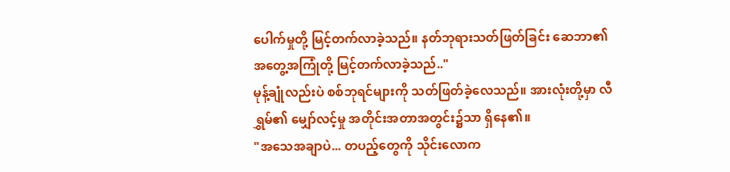ပေါက်မှုတို့ မြင့်တက်လာခဲ့သည်။ နတ်ဘုရားသတ်ဖြတ်ခြင်း ဆေဘာ၏ အတွေ့အကြုံတို့ မြင့်တက်လာခဲ့သည်.."
မုန့်ချုံလည်းပဲ စစ်ဘုရင်များကို သတ်ဖြတ်ခဲ့လေသည်။ အားလုံးတို့မှာ လီရွှမ်၏ မျှော်လင့်မှု အတိုင်းအတာအတွင်း၌သာ ရှိနေ၏။
"အသေအချာပဲ... တပည့်တွေကို သိုင်းလောက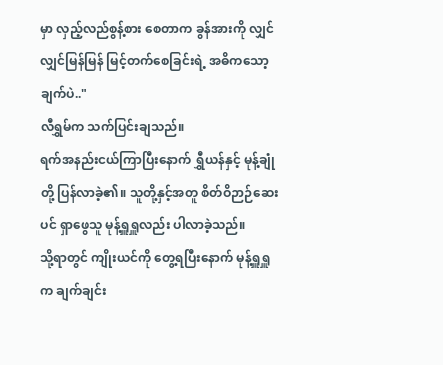မှာ လှည့်လည်စွန့်စား စေတာက ခွန်အားကို လျှင်လျှင်မြန်မြန် မြင့်တက်စေခြင်းရဲ့ အဓိကသော့ချက်ပဲ.."
လီရွှမ်က သက်ပြင်းချသည်။
ရက်အနည်းငယ်ကြာပြီးနောက် ရွှီယန်နှင့် မုန့်ချုံတို့ ပြန်လာခဲ့၏။ သူတို့နှင့်အတူ စိတ်ဝိဉာဉ်ဆေးပင် ရှာဖွေသူ မုန့်ရှူရှူလည်း ပါလာခဲ့သည်။
သို့ရာတွင် ကျိုးယင်ကို တွေ့ရပြီးနောက် မုန့်ရှူရှူက ချက်ချင်း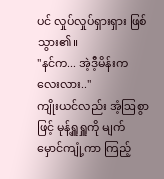ပင် လှုပ်လှုပ်ရှားရှား ဖြစ်သွား၏။
"နင်က... အဲ့ဒီ့မိန်းကလေးလား.."
ကျိုးယင်လည်း အံ့ဩစွာဖြင့် မုန့်ရှူရှူကို မျက်မှောင်ကျုံ့ကာ ကြည့်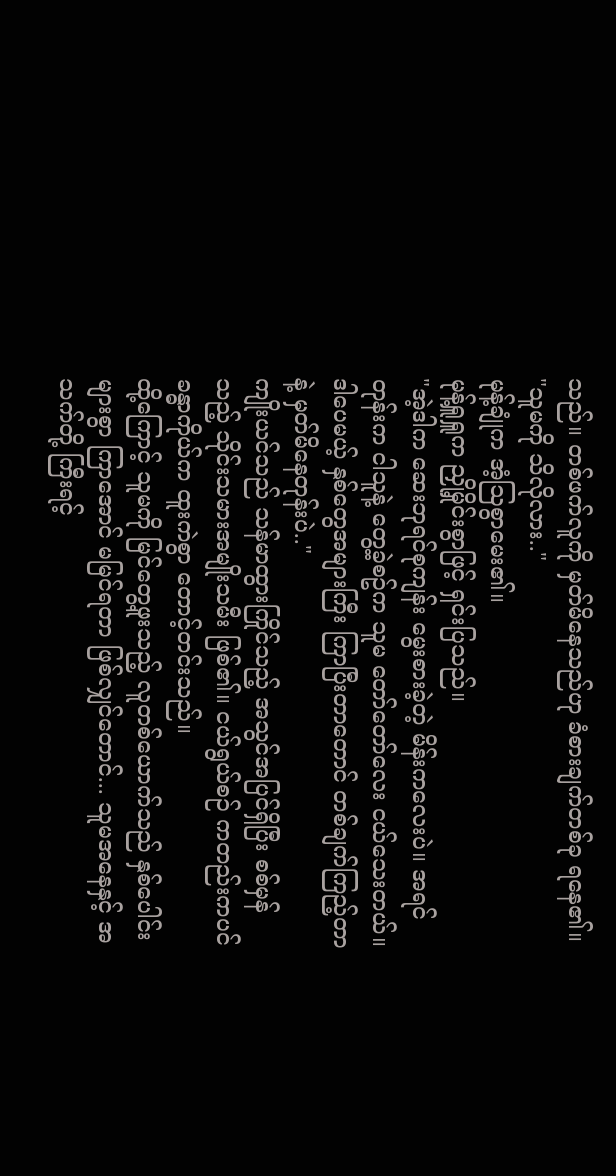သည်။ တစ်ဖက်လူကို မှတ်မိနေသည်ဟု ခံစားချက်တစ်ခု ရနေ၏။
"သူမကို သိလိုလား.."
မုန့်ချုံက အံ့ဩစွာမေး၏။
မုန့်ရှူရှူက ညှို့မှိုင်းစွာဖြင့် ရှင်းပြသည်။
"အဲ့ဒါက ဆေးဘုရင်စုကျန်း မွေးစားခဲ့တဲ့ မိန်းကလေးပဲ။ အရင်တုန်းက ငါသူနဲ့ တွေ့ခဲ့စဥ်က သူမ တော်တော်လေး ငယ်သေးတယ်။ ဒါပေမယ့် နှစ်တွေအများကြီး ကြာပြီးတာတောင် တစ်ချက်ကြည့်တာနဲ့ မှတ်မိနေတုန်းပဲ.."
ကျိုးယင်သည် သန်မာထွားကြိုင်သည့် အသွင်အပြင်ရှိပြီး စစ်မှန်သည့် သိုင်းသမားအမျိုးသမီး ဖြစ်၏။ ငယ်ရွယ်စဉ် ကတည်းကပင် ခန္ဓာကိုယ်က ထူးကဲစွာ တောင့်တင်းသည်။
ထို့ကြောင့် သူမကို မြင်တွေ့ဖူးသည့် လူတစ်ယောက်သည် နှစ်ပေါင်းများစွာ ကြာအောင် မမြင်ရတာ ဖြစ်လျှင်တောင်... သူမအနေနှင့် အသက်တို့ ကြီးရင့်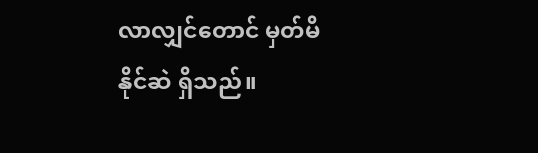လာလျှင်တောင် မှတ်မိနိုင်ဆဲ ရှိသည်။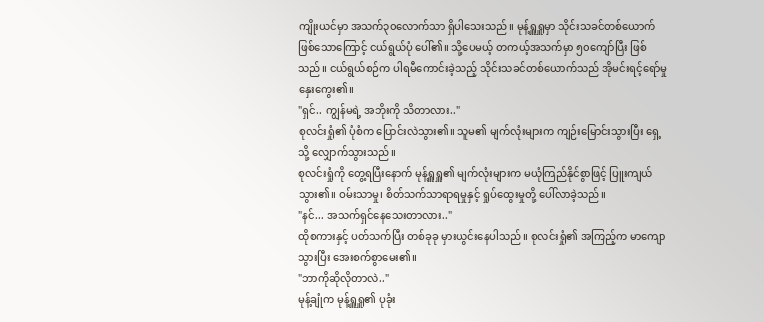ကျိုးယင်မှာ အသက်၃၀လောက်သာ ရှိပါသေးသည်။ မုန့်ရှူရှူမှာ သိုင်းသခင်တစ်ယောက် ဖြစ်သောကြောင့် ငယ်ရွယ်ပုံ ပေါ်၏။ သို့ပေမယ့် တကယ့်အသက်မှာ ၅၀ကျော်ပြီး ဖြစ်သည်။ ငယ်ရွယ်စဉ်က ပါရမီကောင်းခဲ့သည့် သိုင်းသခင်တစ်ယောက်သည် အိုမင်းရင့်ရော်မှု နှေးကွေး၏။
"ရှင်.. ကျွန်မရဲ့ အဘိုးကို သိတာလား.."
စုလင်းရှုံ၏ ပုံစံက ပြောင်းလဲသွား၏။ သူမ၏ မျက်လုံးများက ကျဉ်းမြောင်းသွားပြီး ရှေ့သို့ လျှောက်သွားသည်။
စုလင်းရှုံကို တွေ့ရပြီးနောက် မုန့်ရှူရှူ၏ မျက်လုံးများက မယုံကြည်နိုင်စွာဖြင့် ပြူးကျယ်သွား၏။ ဝမ်းသာမှု၊ စိတ်သက်သာရာရမှုနှင့် ရှုပ်ထွေးမှုတို့ ပေါ်လာခဲ့သည်။
"နင်... အသက်ရှင်နေသေးတာလား.."
ထိုစကားနှင့် ပတ်သက်ပြီး တစ်ခုခု မှားယွင်းနေပါသည်။ စုလင်းရှုံ၏ အကြည့်က မာကျောသွားပြီး အေးစက်စွာမေး၏။
"ဘာကိုဆိုလိုတာလဲ.."
မုန့်ချုံက မုန့်ရှူရှူ၏ ပုခုံး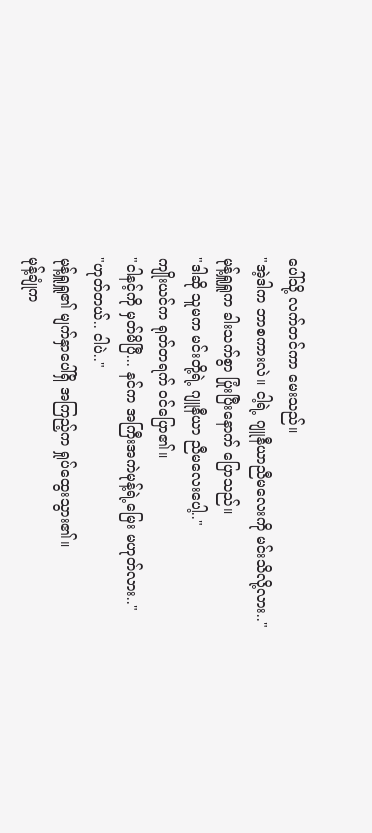ပေါ်သို့ လက်တင်ကာ မေးသည်။
"အဲ့ဒါက ဘာစကားလဲ။ ငါ့ရဲ့ ဂျူနီယာညီမလေးကို မင်းသိလို့လား.."
မုန့်ရှူရှူက ခါးသက်စွာ ပြုံးပြီးနောက် ပြောသည်။
"ဒါဆို သူမက မင်းတို့ရဲ့ ဂျူနီယာ ညီမလေးပေါ့.."
ကျိုးယင်က ရုတ်တရက် ဝင်ပြော၏။
"ငါနင့်ကို မှတ်မိပြီ... နင်က အကြီးအကဲမုန့်ရဲ့မြေး မဟုတ်လား.."
"ဟုတ်တယ်.. ငါပဲ.."
မုန့်ရှူရှူ၏ မျက်နှာပေါ်ရှိ အကြည့်က ရှုပ်ထွေးသွား၏။
မုန့်ချုံက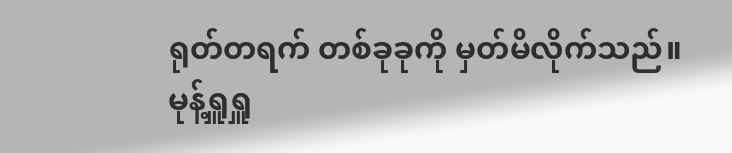ရုတ်တရက် တစ်ခုခုကို မှတ်မိလိုက်သည်။ မုန့်ရှူရှူ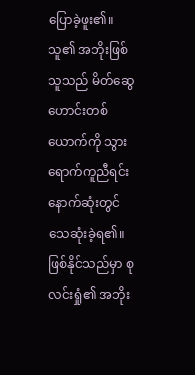ပြောခဲ့ဖူး၏။ သူ၏ အဘိုးဖြစ်သူသည် မိတ်ဆွေဟောင်းတစ်ယောက်ကို သွားရောက်ကူညီရင်း နောက်ဆုံးတွင် သေဆုံးခဲ့ရ၏။ ဖြစ်နိုင်သည်မှာ စုလင်းရှုံ၏ အဘိုး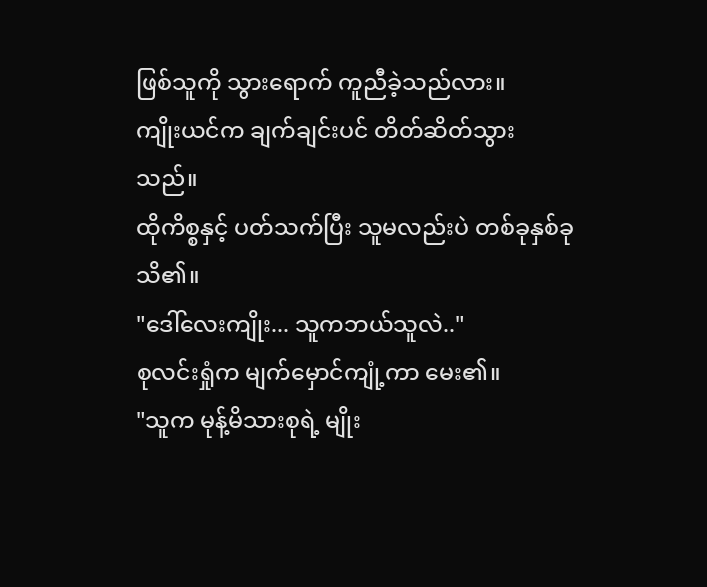ဖြစ်သူကို သွားရောက် ကူညီခဲ့သည်လား။
ကျိုးယင်က ချက်ချင်းပင် တိတ်ဆိတ်သွားသည်။
ထိုကိစ္စနှင့် ပတ်သက်ပြီး သူမလည်းပဲ တစ်ခုနှစ်ခု သိ၏။
"ဒေါ်လေးကျိုး... သူကဘယ်သူလဲ.."
စုလင်းရှုံက မျက်မှောင်ကျုံ့ကာ မေး၏။
"သူက မုန့်မိသားစုရဲ့ မျိုး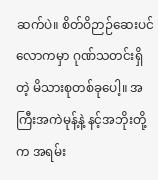ဆက်ပဲ။ စိတ်ဝိဉာဉ်ဆေးပင်လောကမှာ ဂုဏ်သတင်းရှိတဲ့ မိသားစုတစ်ခုပေါ့။ အကြီးအကဲမုန့်နဲ့ နင့်အဘိုးတို့က အရမ်း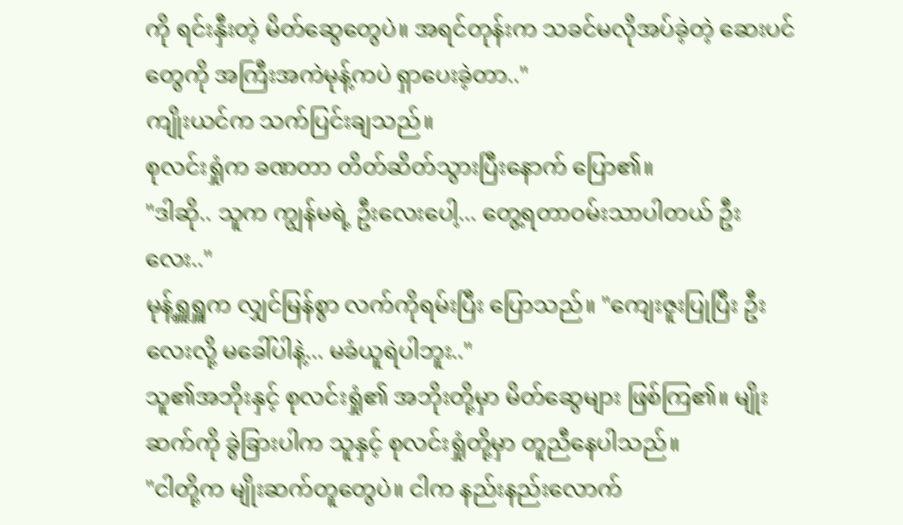ကို ရင်းနှီးတဲ့ မိတ်ဆွေတွေပဲ။ အရင်တုန်းက သခင်မလိုအပ်ခဲ့တဲ့ ဆေးပင်တွေကို အကြီးအကဲမုန့်ကပဲ ရှာပေးခဲ့တာ.."
ကျိုးယင်က သက်ပြင်းချသည်။
စုလင်းရှုံက ခဏတာ တိတ်ဆိတ်သွားပြီးနောက် ပြော၏။
"ဒါဆို.. သူက ကျွန်မရဲ့ ဦးလေးပေါ့... တွေ့ရတာဝမ်းသာပါတယ် ဦးလေး.."
မုန့်ရှူရှူက လျှင်မြန်စွာ လက်ကိုရမ်းပြီး ပြောသည်။ "ကျေးဇူးပြုပြီး ဦးလေးလို့ မခေါ်ပါနဲ့... မခံယူရဲပါဘူး.."
သူ၏အဘိုးနှင့် စုလင်းရှုံ၏ အဘိုးတို့မှာ မိတ်ဆွေများ ဖြစ်ကြ၏။ မျိုးဆက်ကို ခွဲခြားပါက သူနှင့် စုလင်းရှုံတို့မှာ တူညီနေပါသည်။
"ငါတို့က မျိုးဆက်တူတွေပဲ။ ငါက နည်းနည်းလောက်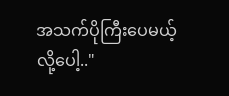အသက်ပိုကြီးပေမယ့် လို့ပေါ့.."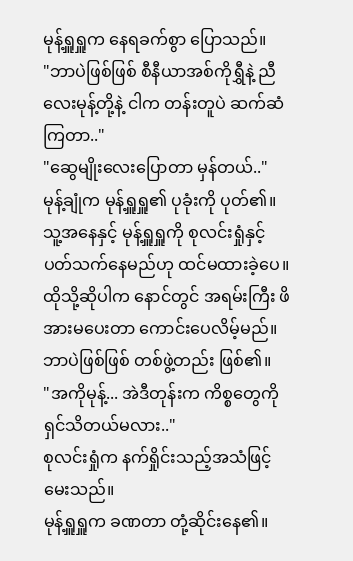မုန့်ရှူရှူက နေရခက်စွာ ပြောသည်။
"ဘာပဲဖြစ်ဖြစ် စီနီယာအစ်ကိုရွှီနဲ့ ညီလေးမုန့်တို့နဲ့ ငါက တန်းတူပဲ ဆက်ဆံကြတာ.."
"ဆွေမျိုးလေးပြောတာ မှန်တယ်.."
မုန့်ချုံက မုန့်ရှူရှူ၏ ပုခုံးကို ပုတ်၏။ သူ့အနေနှင့် မုန့်ရှူရှူကို စုလင်းရှုံနှင့် ပတ်သက်နေမည်ဟု ထင်မထားခဲ့ပေ။
ထိုသို့ဆိုပါက နောင်တွင် အရမ်းကြီး ဖိအားမပေးတာ ကောင်းပေလိမ့်မည်။ ဘာပဲဖြစ်ဖြစ် တစ်ဖွဲ့တည်း ဖြစ်၏။
"အကိုမုန့်... အဲဒီတုန်းက ကိစ္စတွေကို ရှင်သိတယ်မလား.."
စုလင်းရှုံက နက်ရှိုင်းသည့်အသံဖြင့် မေးသည်။
မုန့်ရှူရှူက ခဏတာ တုံ့ဆိုင်းနေ၏။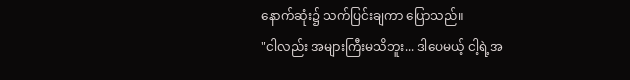နောက်ဆုံး၌ သက်ပြင်းချကာ ပြောသည်။
"ငါလည်း အများကြီးမသိဘူး... ဒါပေမယ့် ငါ့ရဲ့အ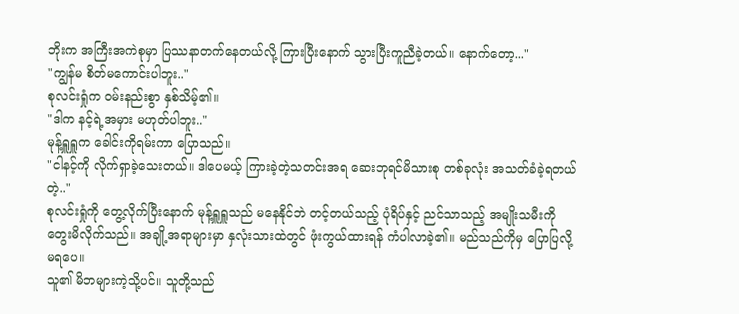ဘိုးက အကြီးအကဲစုမှာ ပြဿနာတက်နေတယ်လို့ ကြားပြီးနောက် သွားပြီးကူညီခဲ့တယ်။ နောက်တော့..."
"ကျွန်မ စိတ်မကောင်းပါဘူး.."
စုလင်းရှုံက ဝမ်းနည်းစွာ နှစ်သိမ့်၏။
"ဒါက နင့်ရဲ့အမှား မဟုတ်ပါဘူး.."
မုန့်ရှူရှူက ခေါင်းကိုရမ်းကာ ပြောသည်။
"ငါနင့်ကို လိုက်ရှာခဲ့သေးတယ်။ ဒါပေမယ့် ကြားခဲ့တဲ့သတင်းအရ ဆေးဘုရင်မိသားစု တစ်ခုလုံး အသတ်ခံခဲ့ရတယ်တဲ့.."
စုလင်းရှုံကို တွေ့လိုက်ပြီးနောက် မုန့်ရှူရှူသည် မနေနိုင်ဘဲ တင့်တယ်သည့် ပုံရိပ်နှင့် ညင်သာသည့် အမျိုးသမီးကို တွေးမိလိုက်သည်။ အချို့အရာများမှာ နှလုံးသားထဲတွင် ဖုံးကွယ်ထားရန် ကံပါလာခဲ့၏။ မည်သည်ကိုမှ ပြောပြလို့ မရပေ။
သူ၏ မိဘများကဲ့သို့ပင်။ သူတို့သည်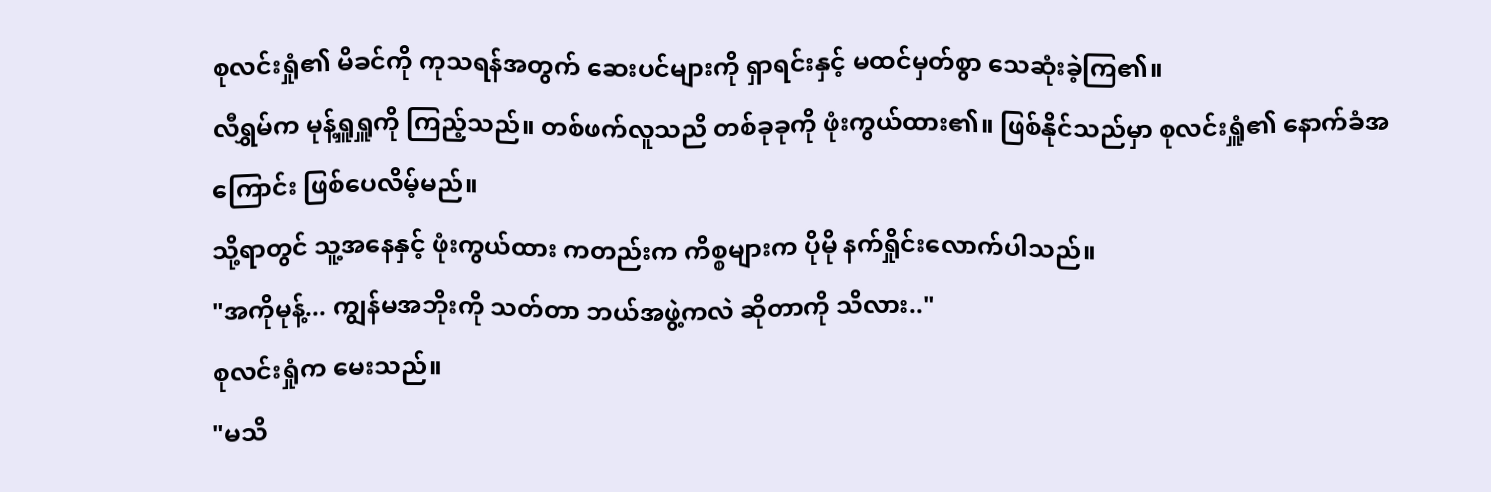စုလင်းရှုံ၏ မိခင်ကို ကုသရန်အတွက် ဆေးပင်များကို ရှာရင်းနှင့် မထင်မှတ်စွာ သေဆုံးခဲ့ကြ၏။
လီရွှမ်က မုန့်ရှူရှူကို ကြည့်သည်။ တစ်ဖက်လူသညိ တစ်ခုခုကို ဖုံးကွယ်ထား၏။ ဖြစ်နိုင်သည်မှာ စုလင်းရှူံ၏ နောက်ခံအကြောင်း ဖြစ်ပေလိမ့်မည်။
သို့ရာတွင် သူ့အနေနှင့် ဖုံးကွယ်ထား ကတည်းက ကိစ္စများက ပိုမို နက်ရှိုင်းလောက်ပါသည်။
"အကိုမုန့်... ကျွန်မအဘိုးကို သတ်တာ ဘယ်အဖွဲ့ကလဲ ဆိုတာကို သိလား.."
စုလင်းရှုံက မေးသည်။
"မသိ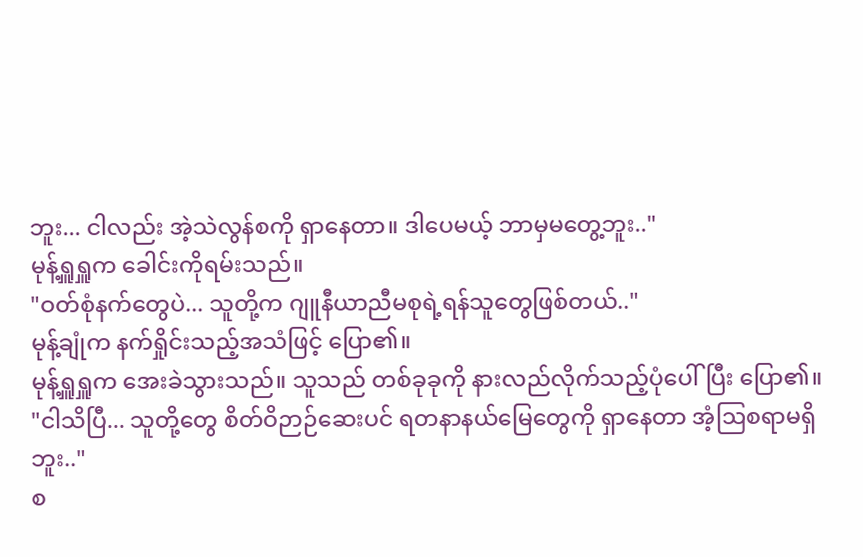ဘူး... ငါလည်း အဲ့သဲလွန်စကို ရှာနေတာ။ ဒါပေမယ့် ဘာမှမတွေ့ဘူး.."
မုန့်ရှူရှူက ခေါင်းကိုရမ်းသည်။
"ဝတ်စုံနက်တွေပဲ... သူတို့က ဂျူနီယာညီမစုရဲ့ရန်သူတွေဖြစ်တယ်.."
မုန့်ချုံက နက်ရှိုင်းသည့်အသံဖြင့် ပြော၏။
မုန့်ရှူရှူက အေးခဲသွားသည်။ သူသည် တစ်ခုခုကို နားလည်လိုက်သည့်ပုံပေါ်ပြီး ပြော၏။
"ငါသိပြီ... သူတို့တွေ စိတ်ဝိဉာဉ်ဆေးပင် ရတနာနယ်မြေတွေကို ရှာနေတာ အံ့ဩစရာမရှိဘူး.."
စ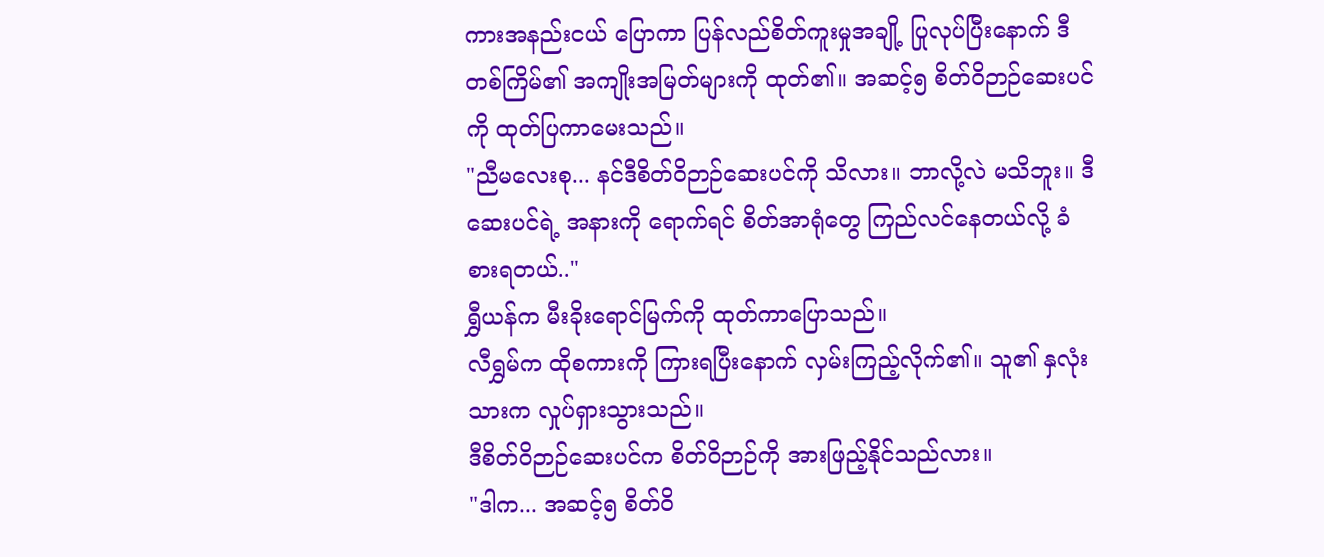ကားအနည်းငယ် ပြောကာ ပြန်လည်စိတ်ကူးမှုအချို့ ပြုလုပ်ပြီးနောက် ဒီတစ်ကြိမ်၏ အကျိုးအမြတ်များကို ထုတ်၏။ အဆင့်၅ စိတ်ဝိဉာဉ်ဆေးပင်ကို ထုတ်ပြကာမေးသည်။
"ညီမလေးစု... နင်ဒီစိတ်ဝိဉာဉ်ဆေးပင်ကို သိလား။ ဘာလို့လဲ မသိဘူး။ ဒီဆေးပင်ရဲ့ အနားကို ရောက်ရင် စိတ်အာရုံတွေ ကြည်လင်နေတယ်လို့ ခံစားရတယ်.."
ရွှီယန်က မီးခိုးရောင်မြက်ကို ထုတ်ကာပြောသည်။
လီရွှမ်က ထိုစကားကို ကြားရပြီးနောက် လှမ်းကြည့်လိုက်၏။ သူ၏ နှလုံးသားက လှုပ်ရှားသွားသည်။
ဒီစိတ်ဝိဉာဉ်ဆေးပင်က စိတ်ဝိဉာဉ်ကို အားဖြည့်နိုင်သည်လား။
"ဒါက... အဆင့်၅ စိတ်ဝိ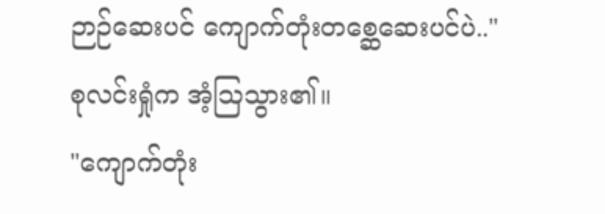ဉာဉ်ဆေးပင် ကျောက်တုံးတစ္ဆေဆေးပင်ပဲ.."
စုလင်းရှုံက အံ့သြသွား၏။
"ကျောက်တုံး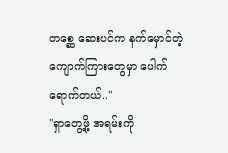တစ္ဆေ ဆေးပင်က နက်မှောင်တဲ့ ကျောက်ကြားတွေမှာ ပေါက်ရောက်တယ်.."
"ရှာတွေ့ဖို့ အရမ်းကို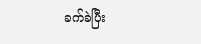ခက်ခဲပြီး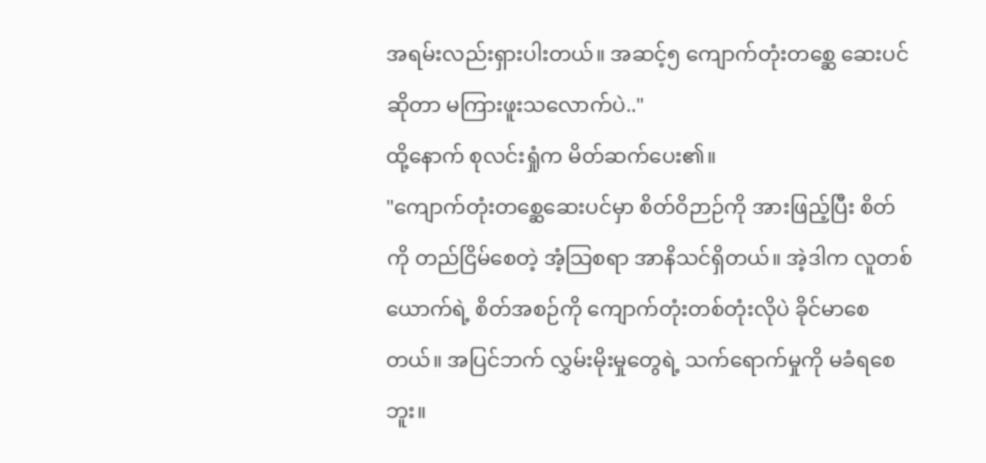အရမ်းလည်းရှားပါးတယ်။ အဆင့်၅ ကျောက်တုံးတစ္ဆေ ဆေးပင်ဆိုတာ မကြားဖူးသလောက်ပဲ.."
ထို့နောက် စုလင်းရှုံက မိတ်ဆက်ပေး၏။
"ကျောက်တုံးတစ္ဆေဆေးပင်မှာ စိတ်ဝိဉာဉ်ကို အားဖြည့်ပြီး စိတ်ကို တည်ငြိမ်စေတဲ့ အံ့သြစရာ အာနိသင်ရှိတယ်။ အဲ့ဒါက လူတစ်ယောက်ရဲ့ စိတ်အစဉ်ကို ကျောက်တုံးတစ်တုံးလိုပဲ ခိုင်မာစေတယ်။ အပြင်ဘက် လွှမ်းမိုးမှုတွေရဲ့ သက်ရောက်မှုကို မခံရစေဘူး။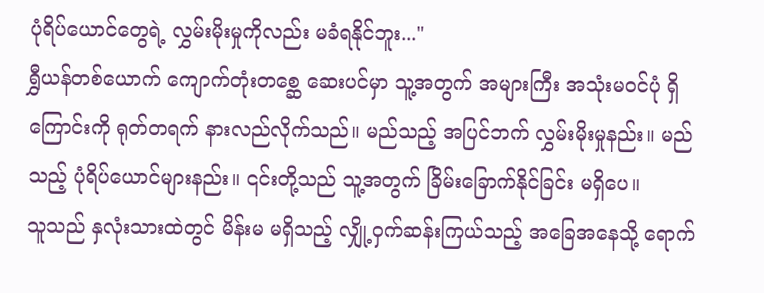ပုံရိပ်ယောင်တွေရဲ့ လွှမ်းမိုးမှုကိုလည်း မခံရနိုင်ဘူး..."
ရွှီယန်တစ်ယောက် ကျောက်တုံးတစ္ဆေ ဆေးပင်မှာ သူ့အတွက် အများကြီး အသုံးမဝင်ပုံ ရှိကြောင်းကို ရုတ်တရက် နားလည်လိုက်သည်။ မည်သည့် အပြင်ဘက် လွှမ်းမိုးမှုနည်း။ မည်သည့် ပုံရိပ်ယောင်များနည်း။ ၎င်းတို့သည် သူ့အတွက် ခြိမ်းခြောက်နိုင်ခြင်း မရှိပေ။
သူသည် နှလုံးသားထဲတွင် မိန်းမ မရှိသည့် လျှို့ဝှက်ဆန်းကြယ်သည့် အခြေအနေသို့ ရောက်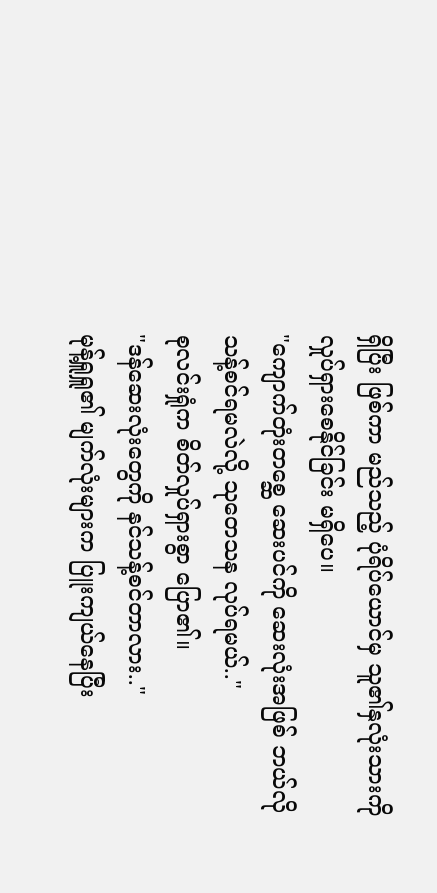ရှိပြီး ဖြစ်ကာ မည်သည့် ပုံရိပ်ယောင်မှ သူ၏နှလုံးသားကို လှုပ်ရှားစေနိုင်ခြင်း မရှိပေ။
"ကျောက်တုံးတစ္ဆေ ဆေးပင်ကို ဆေးလုံးအဖြစ် ဘယ်လို သန့်စင်ရမလဲလို့ သုတေသန လုပ်ရမယ်.."
စုလင်းရှုံက စိတ်လှုပ်ရှားစွာ ပြော၏။
"ဒန်ဆေးလုံးတွေကို နင်သန့်စင်တာလား.."
မုန့်ရှူရှူ၏ မျက်လုံးများက ပြူးကျယ်နေပြီး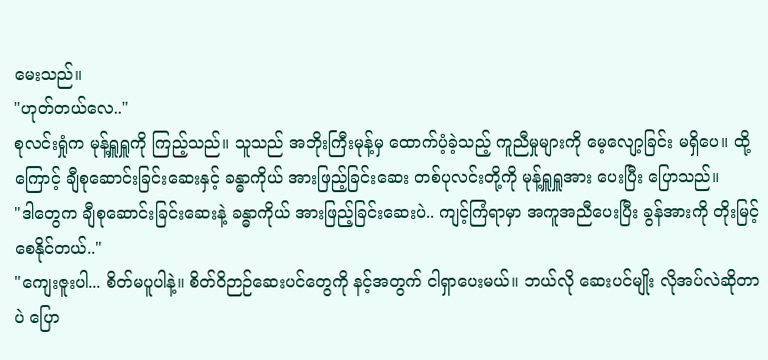မေးသည်။
"ဟုတ်တယ်လေ.."
စုလင်းရှုံက မုန့်ရှူရှူကို ကြည့်သည်။ သူသည် အဘိုးကြီးမုန့်မှ ထောက်ပံ့ခဲ့သည့် ကူညီမှုများကို မေ့လျော့ခြင်း မရှိပေ။ ထို့ကြောင့် ချီစုဆောင်းခြင်းဆေးနှင့် ခန္ဓာကိုယ် အားဖြည့်ခြင်းဆေး တစ်ပုလင်းတို့ကို မုန့်ရှူရှူအား ပေးပြီး ပြောသည်။
"ဒါတွေက ချီစုဆောင်းခြင်းဆေးနဲ့ ခန္ဓာကိုယ် အားဖြည့်ခြင်းဆေးပဲ.. ကျင့်ကြံရာမှာ အကူအညီပေးပြီး ခွန်အားကို တိုးမြင့်စေနိုင်တယ်.."
"ကျေးဇူးပါ... စိတ်မပူပါနဲ့။ စိတ်ဝိဉာဉ်ဆေးပင်တွေကို နင့်အတွက် ငါရှာပေးမယ်။ ဘယ်လို ဆေးပင်မျိုး လိုအပ်လဲဆိုတာပဲ ပြော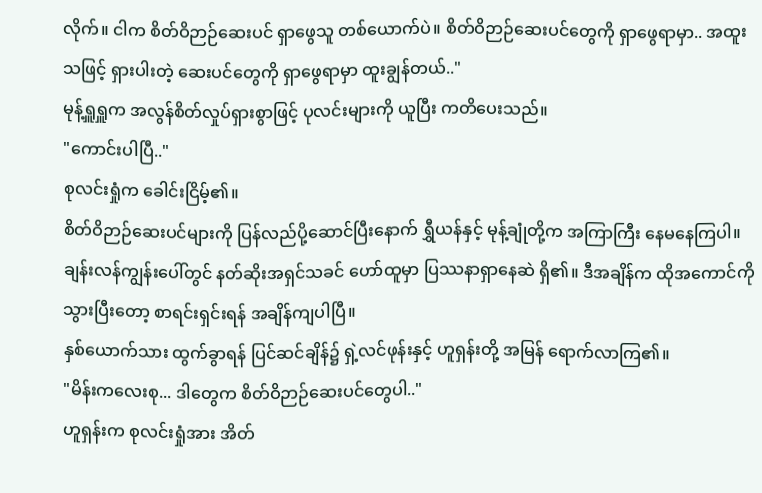လိုက်။ ငါက စိတ်ဝိဉာဉ်ဆေးပင် ရှာဖွေသူ တစ်ယောက်ပဲ။ စိတ်ဝိဉာဉ်ဆေးပင်တွေကို ရှာဖွေရာမှာ.. အထူးသဖြင့် ရှားပါးတဲ့ ဆေးပင်တွေကို ရှာဖွေရာမှာ ထူးချွန်တယ်.."
မုန့်ရှူရှူက အလွန်စိတ်လှုပ်ရှားစွာဖြင့် ပုလင်းများကို ယူပြီး ကတိပေးသည်။
"ကောင်းပါပြီ.."
စုလင်းရှုံက ခေါင်းငြိမ့်၏။
စိတ်ဝိဉာဉ်ဆေးပင်များကို ပြန်လည်ပို့ဆောင်ပြီးနောက် ရွှီယန်နှင့် မုန့်ချုံတို့က အကြာကြီး နေမနေကြပါ။ ချန်းလန်ကျွန်းပေါ်တွင် နတ်ဆိုးအရှင်သခင် ဟော်ထူမှာ ပြဿနာရှာနေဆဲ ရှိ၏။ ဒီအချိန်က ထိုအကောင်ကို သွားပြီးတော့ စာရင်းရှင်းရန် အချိန်ကျပါပြီ။
နှစ်ယောက်သား ထွက်ခွာရန် ပြင်ဆင်ချိန်၌ ရှဲ့လင်ဖုန်းနှင့် ဟူရှန်းတို့ အမြန် ရောက်လာကြ၏။
"မိန်းကလေးစု... ဒါတွေက စိတ်ဝိဉာဉ်ဆေးပင်တွေပါ.."
ဟူရှန်းက စုလင်းရှုံအား အိတ်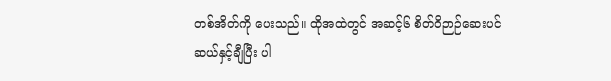တစ်အိတ်ကို ပေးသည်။ ထိုအထဲတွင် အဆင့်၆ စိတ်ဝိဉာဉ်ဆေးပင် ဆယ်နှင့်ချီပြီး ပါ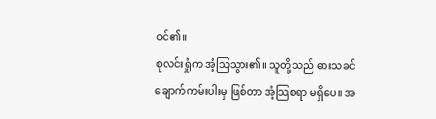ဝင်၏။
စုလင်းရှုံက အံ့သြသွား၏။ သူတို့သည် ဓားသခင်ချောက်ကမ်းပါးမှ ဖြစ်တာ အံ့သြစရာ မရှိပေ။ အ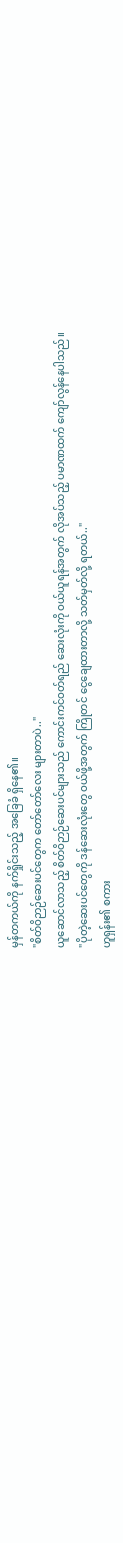မှန်တကယ်ကို နက်ရှိုင်းသည့် အခြေခံ ရှိနေ၏။
"စိတ်ဝိဉာဉ်ဆေးပင်တွေက တော်တော်လေး များတာပဲ.."
ယူဆောင်လာသည့် စိတ်ဝိဉာဉ်ဆေးပင်များသည် ကောင်းကင်ဝတ်ရည် ဆေးလုံးကို ဝယ်ယူရန်အတွက် လိုအပ်သည့် ပမာဏထက် ကျော်လွန်နေပါသည်။
"ပိုတဲ့ဆေးပင်တွေကို ဒန်ဆေးလုံးတွေ ဝယ်ဖို့အတွက် ကြိုတင် ငွေချေထားတာလို့ သတ်မှတ်လို့ ရတယ်.."
ဟူရှန်း၏ စကား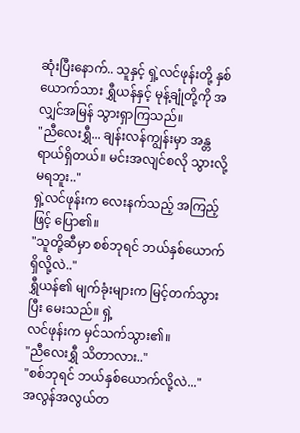ဆုံးပြီးနောက်.. သူနှင့် ရှဲ့လင်ဖုန်းတို့ နှစ်ယောက်သား ရွှီယန်နှင့် မုန့်ချုံတို့ကို အလျှင်အမြန် သွားရှာကြသည်။
"ညီလေးရွှီ... ချန်းလန်ကျွန်းမှာ အန္တရာယ်ရှိတယ်။ မင်းအလျင်စလို သွားလို့မရဘူး.."
ရှဲ့လင်ဖုန်းက လေးနက်သည့် အကြည့်ဖြင့် ပြော၏။
"သူတို့ဆီမှာ စစ်ဘုရင် ဘယ်နှစ်ယောက်ရှိလို့လဲ.."
ရွှီယန်၏ မျက်ခုံးများက မြင့်တက်သွားပြီး မေးသည်။ ရှဲ့
လင်ဖုန်းက မှင်သက်သွား၏။
"ညီလေးရွှီ သိတာလား.."
"စစ်ဘုရင် ဘယ်နှစ်ယောက်လို့လဲ..."
အလွန်အလွယ်တ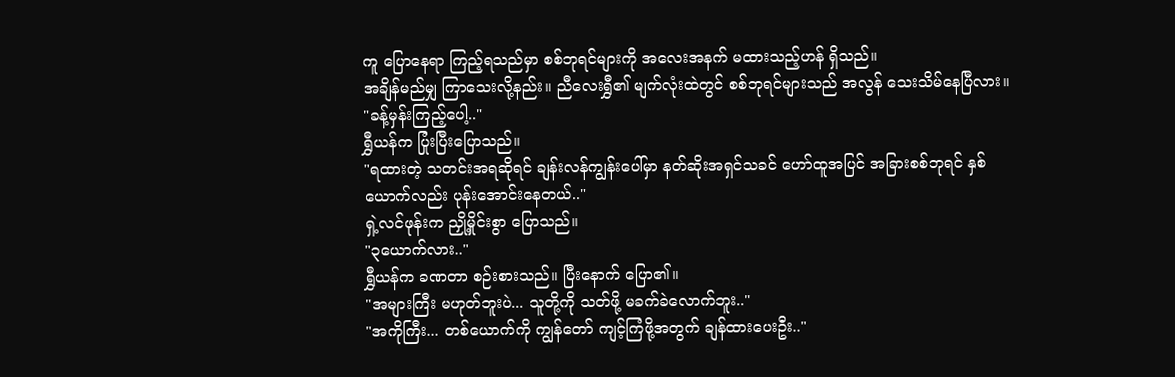ကူ ပြောနေရာ ကြည့်ရသည်မှာ စစ်ဘုရင်များကို အလေးအနက် မထားသည့်ဟန် ရှိသည်။
အချိန်မည်မျှ ကြာသေးလို့နည်း။ ညီလေးရွှီ၏ မျက်လုံးထဲတွင် စစ်ဘုရင်များသည် အလွန် သေးသိမ်နေပြီလား။
"ခန့်မှန်းကြည့်ပေါ့.."
ရွှီယန်က ပြုံးပြီးပြောသည်။
"ရထားတဲ့ သတင်းအရဆိုရင် ချန်းလန်ကျွန်းပေါ်မှာ နတ်ဆိုးအရှင်သခင် ဟော်ထူအပြင် အခြားစစ်ဘုရင် နှစ်ယောက်လည်း ပုန်းအောင်းနေတယ်.."
ရှဲ့လင်ဖုန်းက ညှို့မှိုင်းစွာ ပြောသည်။
"၃ယောက်လား.."
ရွှီယန်က ခဏတာ စဉ်းစားသည်။ ပြီးနောက် ပြော၏။
"အများကြီး မဟုတ်ဘူးပဲ... သူတို့ကို သတ်ဖို့ မခက်ခဲလောက်ဘူး.."
"အကိုကြီး... တစ်ယောက်ကို ကျွန်တော် ကျင့်ကြံဖို့အတွက် ချန်ထားပေးဦး.."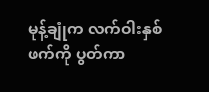မုန့်ချုံက လက်ဝါးနှစ်ဖက်ကို ပွတ်ကာ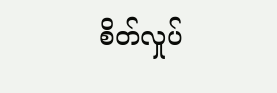စိတ်လှုပ်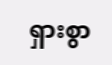ရှားစွာ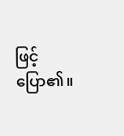ဖြင့် ပြော၏။